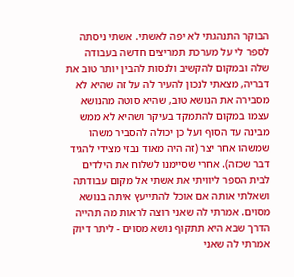הבוקר התנהגתי לא יפה לאשתי. אשתי ניסתה לספר לי על מערכת תמריצים חדשה בעבודה שלה ובמקום להקשיב ולנסות להבין יותר טוב את דבריה, מצאתי לנכון להעיר לה על זה שהיא לא מסבירה את הנושא טוב, שהיא סוטה מהנושא עצמו במקום להתמקד בעיקר ושהיא לא ממש מבינה עד הסוף ועל כן יכולה להסביר משהו שמשהו אחר יצר (זה היה מאוד נבזי מצידי להגיד דבר שכזה). אחרי שסיימנו לשלוח את הילדים לבית הספר ליוויתי את אשתי אל מקום עבודתה ושאלתי אותה אם אוכל להתייעץ איתה בנושא מסוים. אמרתי לה שאני רוצה לראות מה תהייה הדרך שבא היא תתקוף נושא מסוים - ליתר דיוק אמרתי לה שאני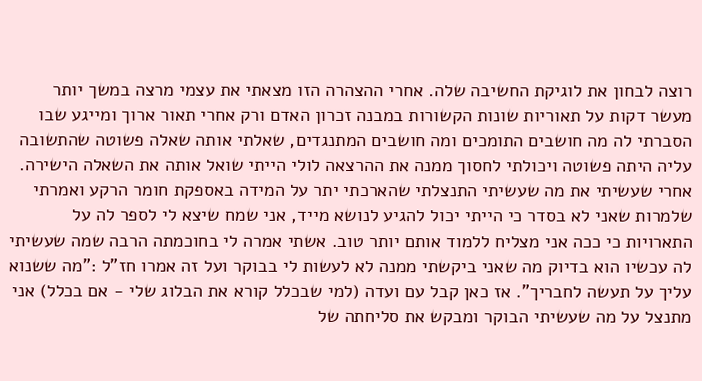רוצה לבחון את לוגיקת החשיבה שלה. אחרי ההצהרה הזו מצאתי את עצמי מרצה במשך יותר מעשר דקות על תאוריות שונות הקשורות במבנה זכרון האדם ורק אחרי תאור ארוך ומייגע שבו הסברתי לה מה חושבים התומכים ומה חושבים המתנגדים, שאלתי אותה שאלה פשוטה שהתשובה עליה היתה פשוטה ויכולתי לחסוך ממנה את ההרצאה לולי הייתי שואל אותה את השאלה הישירה. אחרי שעשיתי את מה שעשיתי התנצלתי שהארכתי יתר על המידה באספקת חומר הרקע ואמרתי שלמרות שאני לא בסדר כי הייתי יכול להגיע לנושא מייד, אני שמח שיצא לי לספר לה על התארויות כי ככה אני מצליח ללמוד אותם יותר טוב. אשתי אמרה לי בחוכמתה הרבה שמה שעשיתי לה עכשיו הוא בדיוק מה שאני ביקשתי ממנה לא לעשות לי בבוקר ועל זה אמרו חז"ל :"מה ששנוא עליך על תעשה לחבריך". אז כאן קבל עם ועדה (למי שבכלל קורא את הבלוג שלי - אם בכלל) אני מתנצל על מה שעשיתי הבוקר ומבקש את סליחתה של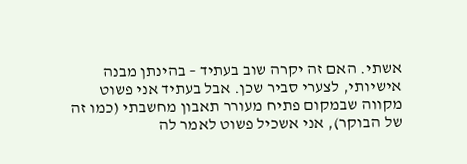אשתי. האם זה יקרה שוב בעתיד – בהינתן מבנה אישיותי, לצערי סביר שכן. אבל בעתיד אני פשוט מקווה שבמקום פתיח מעורר תאבון מחשבתי (כמו זה של הבוקר), אני אשכיל פשוט לאמר לה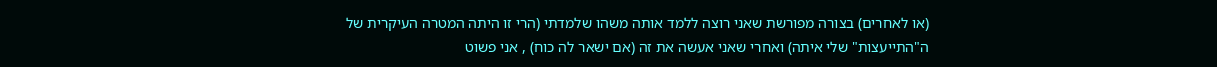(או לאחרים) בצורה מפורשת שאני רוצה ללמד אותה משהו שלמדתי (הרי זו היתה המטרה העיקרית של ה"התייעצות" שלי איתה) ואחרי שאני אעשה את זה (אם ישאר לה כוח) , אני פשוט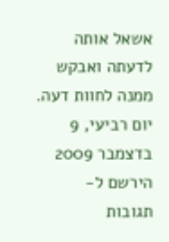אשאל אותה לדעתה ואבקש ממנה לחוות דעה.
יום רביעי, 9 בדצמבר 2009
הירשם ל-
תגובות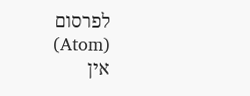לפרסום (Atom)
אין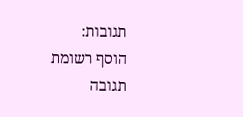תגובות:
הוסף רשומת תגובה